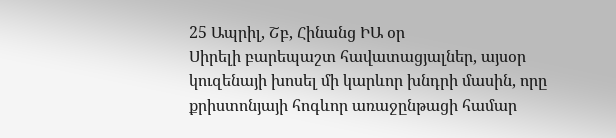25 Ապրիլ, Շբ, Հինանց ԻԱ օր
Սիրելի բարեպաշտ հավատացյալներ, այսօր կուզենայի խոսել մի կարևոր խնդրի մասին, որը քրիստոնյայի հոգևոր առաջընթացի համար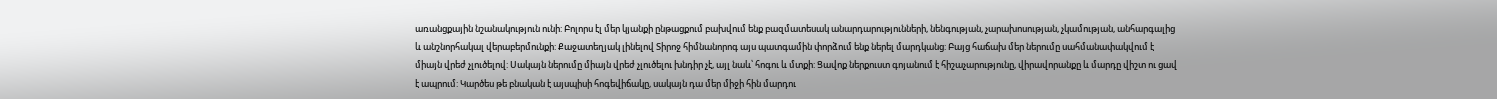առանցքային նշանակություն ունի: Բոլորս էլ մեր կյանքի ընթացքում բախվում ենք բազմատեսակ անարդարությունների, նենգության, չարախոսության, չկամության, անհարգալից և անշնորհակալ վերաբերմունքի: Քաջատեղյակ լինելով Տիրոջ հիմնանորոգ այս պատգամին փորձում ենք ներել մարդկանց: Բայց հաճախ մեր ներումը սահմանափակվում է միայն վրեժ չլուծելով: Սակայն ներումը միայն վրեժ չլուծելու խնդիր չէ, այլ նաև՝ հոգու և մտքի: Ցավոք ներքուստ գոյանում է հիշաչարությունը, վիրավորանքը և մարդը վիշտ ու ցավ է ապրում: Կարծես թե բնական է այսպիսի հոգեվիճակը, սակայն դա մեր միջի հին մարդու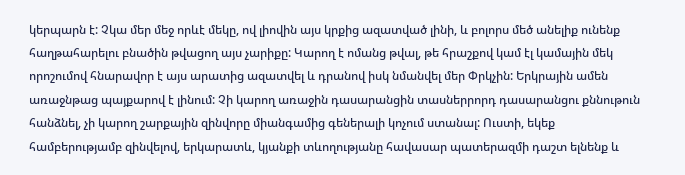կերպարն է: Չկա մեր մեջ որևէ մեկը, ով լիովին այս կրքից ազատված լինի, և բոլորս մեծ անելիք ունենք հաղթահարելու բնածին թվացող այս չարիքը: Կարող է ոմանց թվալ, թե հրաշքով կամ էլ կամային մեկ որոշումով հնարավոր է այս արատից ազատվել և դրանով իսկ նմանվել մեր Փրկչին: Երկրային ամեն առաջնթաց պայքարով է լինում: Չի կարող առաջին դասարանցին տասներրորդ դասարանցու քննութուն հանձնել, չի կարող շարքային զինվորը միանգամից գեներալի կոչում ստանալ: Ուստի, եկեք համբերությամբ զինվելով, երկարատև, կյանքի տևողությանը հավասար պատերազմի դաշտ ելնենք և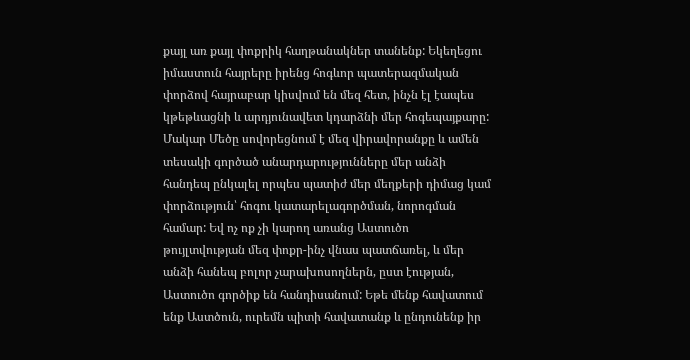քայլ առ քայլ փոքրիկ հաղթանակներ տանենք: Եկեղեցու իմաստուն հայրերը իրենց հոգևոր պատերազմական փորձով հայրաբար կիսվում են մեզ հետ, ինչն էլ էապես կթեթևացնի և արդյունավետ կդարձնի մեր հոգեպայքարը:
Մակար Մեծը սովորեցնում է մեզ վիրավորանքը և ամեն տեսակի գործած անարդարությունները մեր անձի հանդեպ ընկալել որպես պատիժ մեր մեղքերի դիմաց կամ փորձություն՝ հոգու կատարելագործման, նորոգման համար: Եվ ոչ ոք չի կարող առանց Աստուծո թույլտվության մեզ փոքր-ինչ վնաս պատճառել, և մեր անձի հանեպ բոլոր չարախոսողներն, ըստ էության, Աստուծո գործիք են հանդիսանում: Եթե մենք հավատում ենք Աստծուն, ուրեմն պիտի հավատանք և ընդունենք իր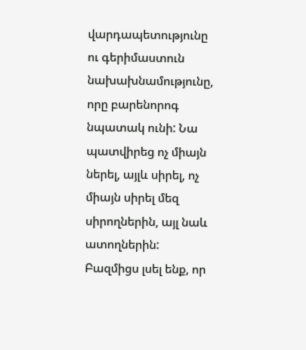վարդապետությունը ու գերիմաստուն նախախնամությունը, որը բարենորոգ նպատակ ունի: Նա պատվիրեց ոչ միայն ներել, այլև սիրել, ոչ միայն սիրել մեզ սիրողներին, այլ նաև ատողներին: Բազմիցս լսել ենք, որ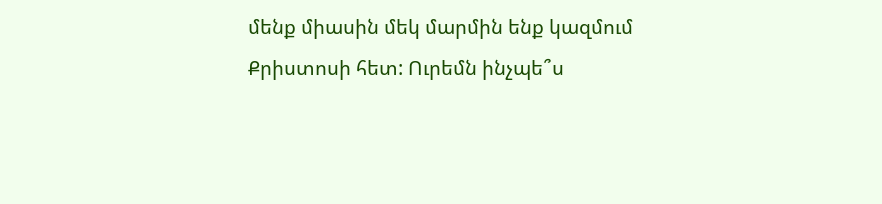մենք միասին մեկ մարմին ենք կազմում Քրիստոսի հետ: Ուրեմն ինչպե՞ս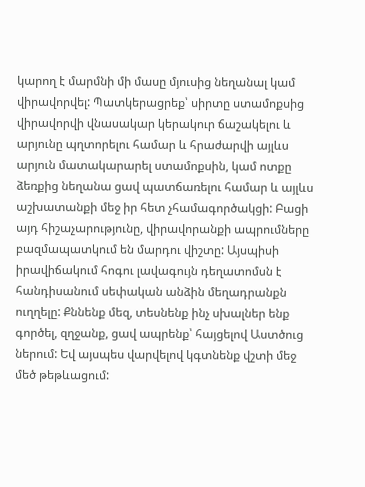կարող է մարմնի մի մասը մյուսից նեղանալ կամ վիրավորվել: Պատկերացրեք՝ սիրտը ստամոքսից վիրավորվի վնասակար կերակուր ճաշակելու և արյունը պղտորելու համար և հրաժարվի այլևս արյուն մատակարարել ստամոքսին, կամ ոտքը ձեռքից նեղանա ցավ պատճառելու համար և այլևս աշխատանքի մեջ իր հետ չհամագործակցի: Բացի այդ հիշաչարությունը, վիրավորանքի ապրումները բազմապատկում են մարդու վիշտը: Այսպիսի իրավիճակում հոգու լավագույն դեղատոմսն է հանդիսանում սեփական անձին մեղադրանքն ուղղելը: Քննենք մեզ, տեսնենք ինչ սխալներ ենք գործել, զղջանք, ցավ ապրենք՝ հայցելով Աստծուց ներում: Եվ այսպես վարվելով կգտնենք վշտի մեջ մեծ թեթևացում: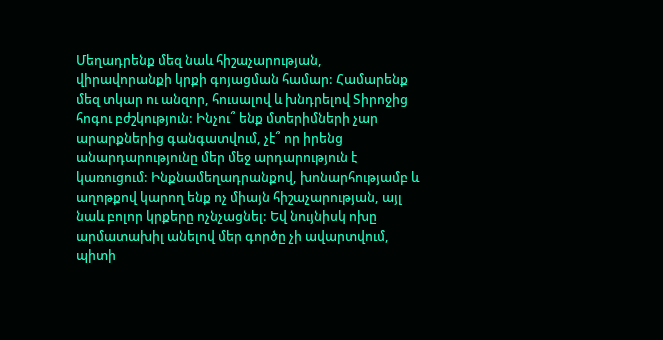Մեղադրենք մեզ նաև հիշաչարության, վիրավորանքի կրքի գոյացման համար: Համարենք մեզ տկար ու անզոր, հուսալով և խնդրելով Տիրոջից հոգու բժշկություն: Ինչու՞ ենք մտերիմների չար արարքներից գանգատվում, չէ՞ որ իրենց անարդարությունը մեր մեջ արդարություն է կառուցում: Ինքնամեղադրանքով, խոնարհությամբ և աղոթքով կարող ենք ոչ միայն հիշաչարության, այլ նաև բոլոր կրքերը ոչնչացնել: Եվ նույնիսկ ոխը արմատախիլ անելով մեր գործը չի ավարտվում, պիտի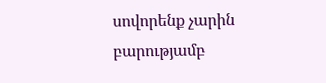սովորենք չարին բարությամբ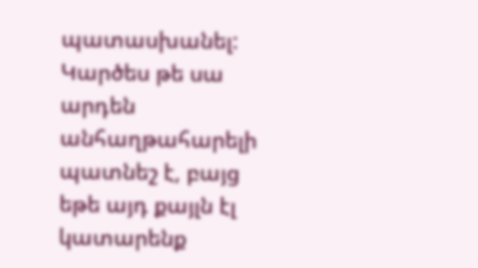պատասխանել: Կարծես թե սա արդեն անհաղթահարելի պատնեշ է, բայց եթե այդ քայլն էլ կատարենք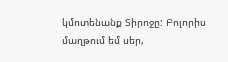կմոտենանք Տիրոջը: Բոլորիս մաղթում եմ սեր,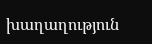խաղաղություն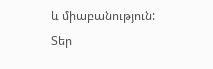և միաբանություն:
Տեր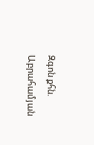Զգոն քհն. Աբրահամյան